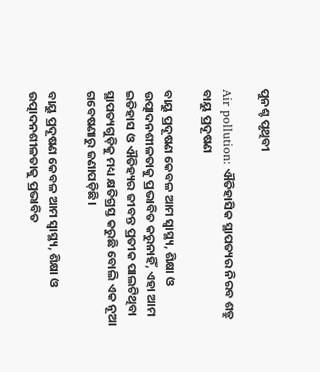ପୁନଶ୍ଚ ପୃଥିବୀ

Air pollution: ଐତିହାସିକ ସ୍ଥାପତ୍ୟର ନିରବ ଶତ୍ରୁ ବାୟୁ ପ୍ରଦୂଷଣ

ବାୟୁ ପ୍ରଦୂଷଣ କେବଳ ଆମ ସ୍ବାସ୍ଥ୍ୟ, ଶିକ୍ଷା ଓ ଉତ୍ପାଦନଶୀଳତାକୁ ପ୍ରଭାବିତ କରୁନାହିଁ, ଏହା ଆମ ଇତିହାସ ଓ ଐତିହ୍ୟର ଜୀବନ୍ତ ପ୍ରତୀକ ପାଲଟିଥିବା ସ୍ଥାପତ୍ୟଗୁଡ଼ିକୁ ମଧ୍ୟ କ୍ଷତିଗ୍ରସ୍ତ କରୁଛି ବୋଲି ଏକ ନୂଆ ଗବେଷଣାରୁ ଜଣାପଡ଼ିଛି।

ବାୟୁ ପ୍ରଦୂଷଣ କେବଳ ଆମ ସ୍ବାସ୍ଥ୍ୟ, ଶିକ୍ଷା ଓ ଉତ୍ପାଦନଶୀଳତାକୁ ପ୍ରଭାବିତ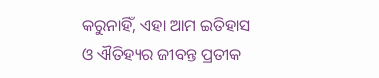କରୁନାହିଁ, ଏହା ଆମ ଇତିହାସ ଓ ଐତିହ୍ୟର ଜୀବନ୍ତ ପ୍ରତୀକ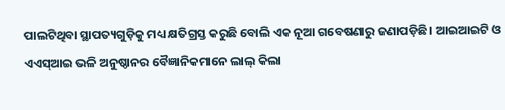ପାଲଟିଥିବା ସ୍ଥାପତ୍ୟଗୁଡ଼ିକୁ ମଧ୍ୟ କ୍ଷତିଗ୍ରସ୍ତ କରୁଛି ବୋଲି ଏକ ନୂଆ ଗବେଷଣାରୁ ଜଣାପଡ଼ିଛି। ଆଇଆଇଟି ଓ ଏଏସ୍‌ଆଇ ଭଳି ଅନୁଷ୍ଠାନର ବୈଜ୍ଞାନିକମାନେ ଲାଲ୍‌ କିଲା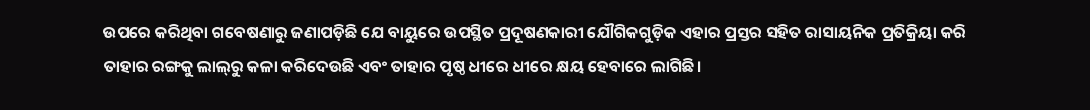ଉପରେ କରିଥିବା ଗବେଷଣାରୁ ଜଣାପଡ଼ିଛି ଯେ ବାୟୁରେ ଉପସ୍ଥିତ ପ୍ରଦୂଷଣକାରୀ ଯୌଗିକଗୁଡ଼ିକ ଏହାର ପ୍ରସ୍ତର ସହିତ ରାସାୟନିକ ପ୍ରତିକ୍ରିୟା କରି ତାହାର ରଙ୍ଗକୁ ଲାଲ୍‌ରୁ କଳା କରିଦେଉଛି ଏବଂ ତାହାର ପୃଷ୍ଠ ଧୀରେ ଧୀରେ କ୍ଷୟ ହେବାରେ ଲାଗିଛି।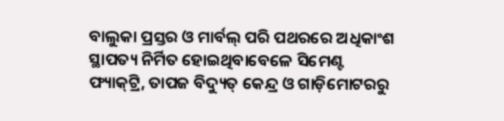ବାଲୁକା ପ୍ରସ୍ତର ଓ ମାର୍ବଲ୍‌ ପରି ପଥରରେ ଅଧିକାଂଶ ସ୍ଥାପତ୍ୟ ନିର୍ମିତ ହୋଇଥିବାବେଳେ ସିମେଣ୍ଟ ଫ୍ୟାକ୍‌ଟ୍ରି, ତାପଜ ବିଦ୍ୟୁତ୍‌ କେନ୍ଦ୍ର ଓ ଗାଡ଼ିମୋଟରରୁ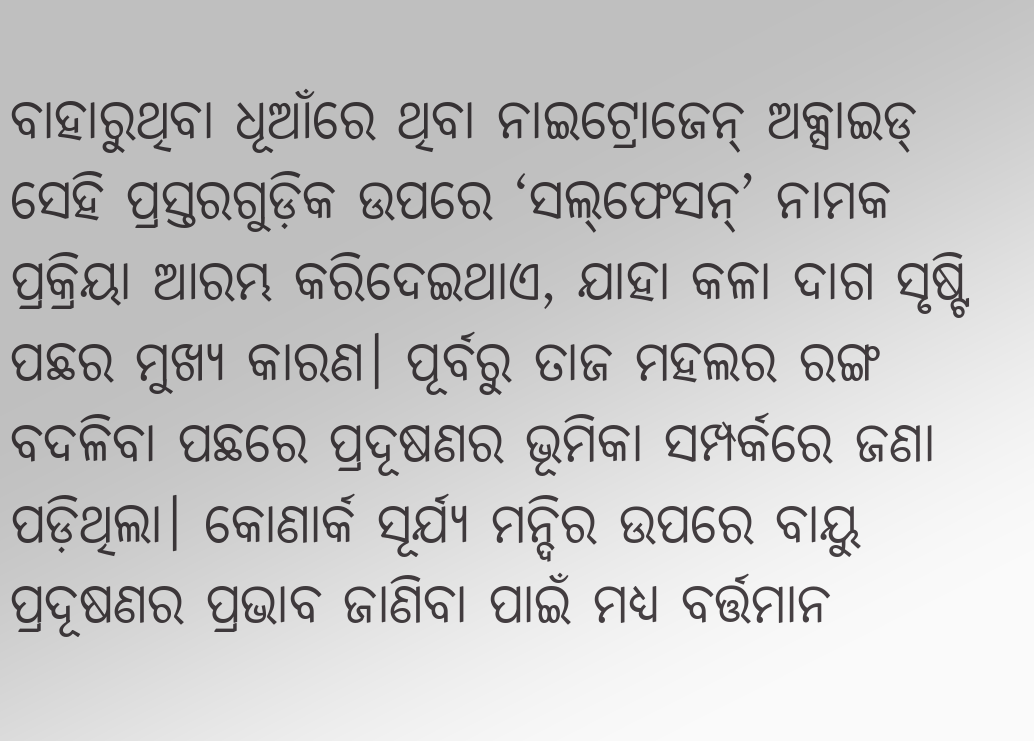ବାହାରୁଥିବା ଧୂଆଁରେ ଥିବା ନାଇଟ୍ରୋଜେନ୍‌ ଅକ୍ସାଇଡ୍‌ ସେହି ପ୍ରସ୍ତରଗୁଡ଼ିକ ଉପରେ ‘ସଲ୍‌ଫେସନ୍’ ନାମକ ପ୍ରକ୍ରିୟା ଆରମ୍ଭ କରିଦେଇଥାଏ, ଯାହା କଳା ଦାଗ ସୃଷ୍ଟି ପଛର ମୁଖ୍ୟ କାରଣ। ପୂର୍ବରୁ ତାଜ ମହଲର ରଙ୍ଗ ବଦଳିବା ପଛରେ ପ୍ରଦୂଷଣର ଭୂମିକା ସମ୍ପର୍କରେ ଜଣା ପଡ଼ିଥିଲା। କୋଣାର୍କ ସୂର୍ଯ୍ୟ ମନ୍ଦିର ଉପରେ ବାୟୁ ପ୍ରଦୂଷଣର ପ୍ରଭାବ ଜାଣିବା ପାଇଁ ମଧ୍ୟ ବର୍ତ୍ତମାନ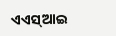ଏଏସ୍‌ଆଇ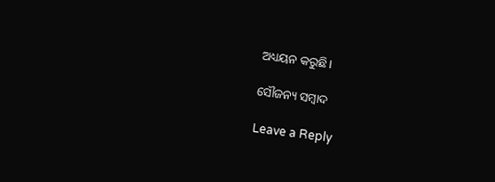ଅଧ୍ୟୟନ କରୁଛି।

ସୌଜନ୍ୟ ସମ୍ବାଦ

Leave a Reply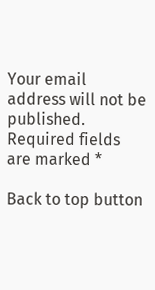Your email address will not be published. Required fields are marked *

Back to top button